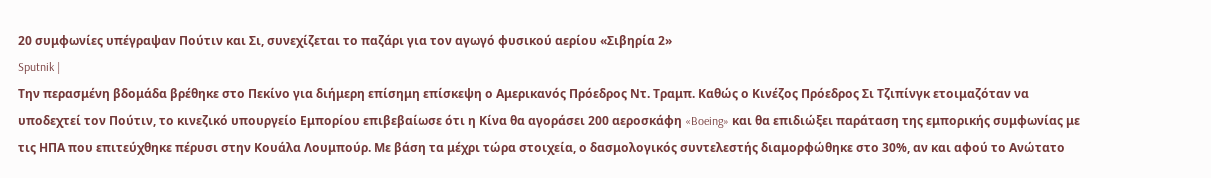20 συμφωνίες υπέγραψαν Πούτιν και Σι, συνεχίζεται το παζάρι για τον αγωγό φυσικού αερίου «Σιβηρία 2»
Sputnik |
Την περασμένη βδομάδα βρέθηκε στο Πεκίνο για διήμερη επίσημη επίσκεψη ο Αμερικανός Πρόεδρος Ντ. Τραμπ. Καθώς ο Κινέζος Πρόεδρος Σι Τζιπίνγκ ετοιμαζόταν να υποδεχτεί τον Πούτιν, το κινεζικό υπουργείο Εμπορίου επιβεβαίωσε ότι η Κίνα θα αγοράσει 200 αεροσκάφη «Boeing» και θα επιδιώξει παράταση της εμπορικής συμφωνίας με τις ΗΠΑ που επιτεύχθηκε πέρυσι στην Κουάλα Λουμπούρ. Με βάση τα μέχρι τώρα στοιχεία, ο δασμολογικός συντελεστής διαμορφώθηκε στο 30%, αν και αφού το Ανώτατο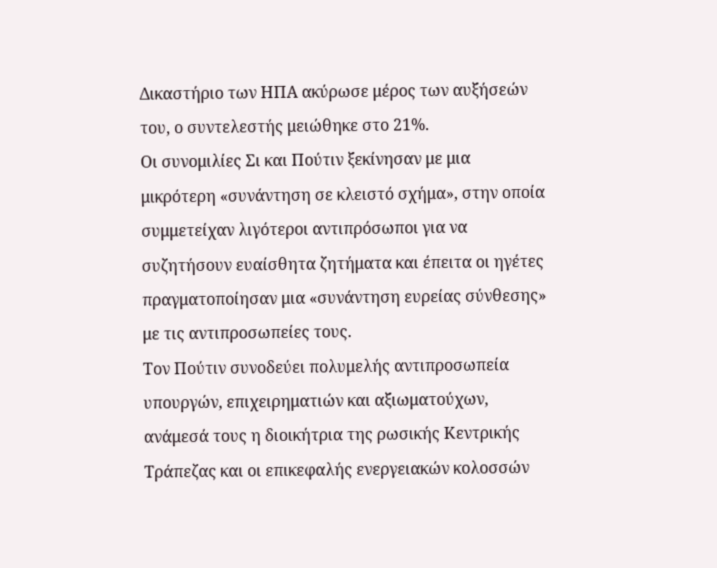Δικαστήριο των ΗΠΑ ακύρωσε μέρος των αυξήσεών του, ο συντελεστής μειώθηκε στο 21%.
Οι συνομιλίες Σι και Πούτιν ξεκίνησαν με μια μικρότερη «συνάντηση σε κλειστό σχήμα», στην οποία συμμετείχαν λιγότεροι αντιπρόσωποι για να συζητήσουν ευαίσθητα ζητήματα και έπειτα οι ηγέτες πραγματοποίησαν μια «συνάντηση ευρείας σύνθεσης» με τις αντιπροσωπείες τους.
Τον Πούτιν συνοδεύει πολυμελής αντιπροσωπεία υπουργών, επιχειρηματιών και αξιωματούχων, ανάμεσά τους η διοικήτρια της ρωσικής Κεντρικής Τράπεζας και οι επικεφαλής ενεργειακών κολοσσών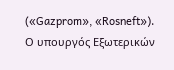(«Gazprom», «Rosneft»).
Ο υπουργός Εξωτερικών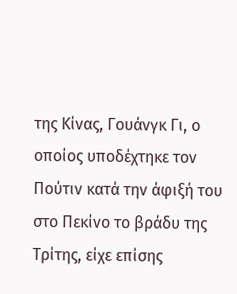της Κίνας, Γουάνγκ Γι, ο οποίος υποδέχτηκε τον Πούτιν κατά την άφιξή του στο Πεκίνο το βράδυ της Τρίτης, είχε επίσης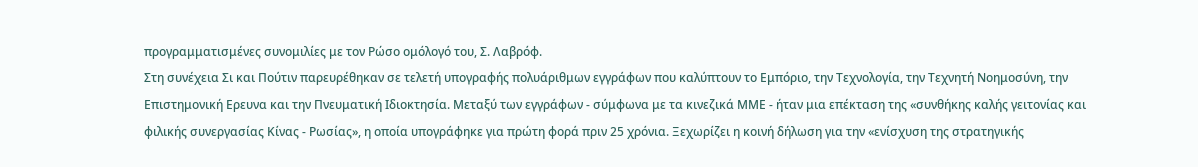προγραμματισμένες συνομιλίες με τον Ρώσο ομόλογό του, Σ. Λαβρόφ.
Στη συνέχεια Σι και Πούτιν παρευρέθηκαν σε τελετή υπογραφής πολυάριθμων εγγράφων που καλύπτουν το Εμπόριο, την Τεχνολογία, την Τεχνητή Νοημοσύνη, την Επιστημονική Ερευνα και την Πνευματική Ιδιοκτησία. Μεταξύ των εγγράφων - σύμφωνα με τα κινεζικά ΜΜΕ - ήταν μια επέκταση της «συνθήκης καλής γειτονίας και φιλικής συνεργασίας Κίνας - Ρωσίας», η οποία υπογράφηκε για πρώτη φορά πριν 25 χρόνια. Ξεχωρίζει η κοινή δήλωση για την «ενίσχυση της στρατηγικής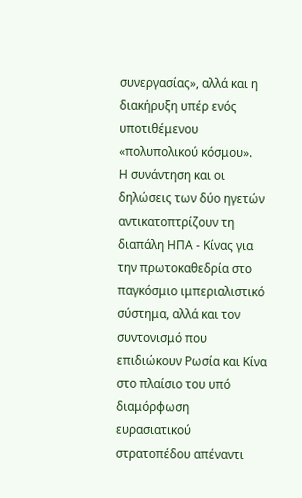συνεργασίας», αλλά και η διακήρυξη υπέρ ενός υποτιθέμενου «πολυπολικού κόσμου».
Η συνάντηση και οι δηλώσεις των δύο ηγετών αντικατοπτρίζουν τη διαπάλη ΗΠΑ - Κίνας για την πρωτοκαθεδρία στο παγκόσμιο ιμπεριαλιστικό σύστημα, αλλά και τον συντονισμό που επιδιώκουν Ρωσία και Κίνα στο πλαίσιο του υπό διαμόρφωση ευρασιατικού στρατοπέδου απέναντι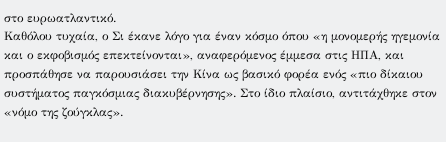στο ευρωατλαντικό.
Καθόλου τυχαία, ο Σι έκανε λόγο για έναν κόσμο όπου «η μονομερής ηγεμονία και ο εκφοβισμός επεκτείνονται», αναφερόμενος έμμεσα στις ΗΠΑ, και προσπάθησε να παρουσιάσει την Κίνα ως βασικό φορέα ενός «πιο δίκαιου συστήματος παγκόσμιας διακυβέρνησης». Στο ίδιο πλαίσιο, αντιτάχθηκε στον «νόμο της ζούγκλας».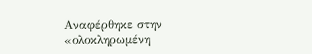Αναφέρθηκε στην «ολοκληρωμένη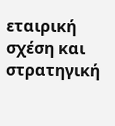εταιρική σχέση και στρατηγική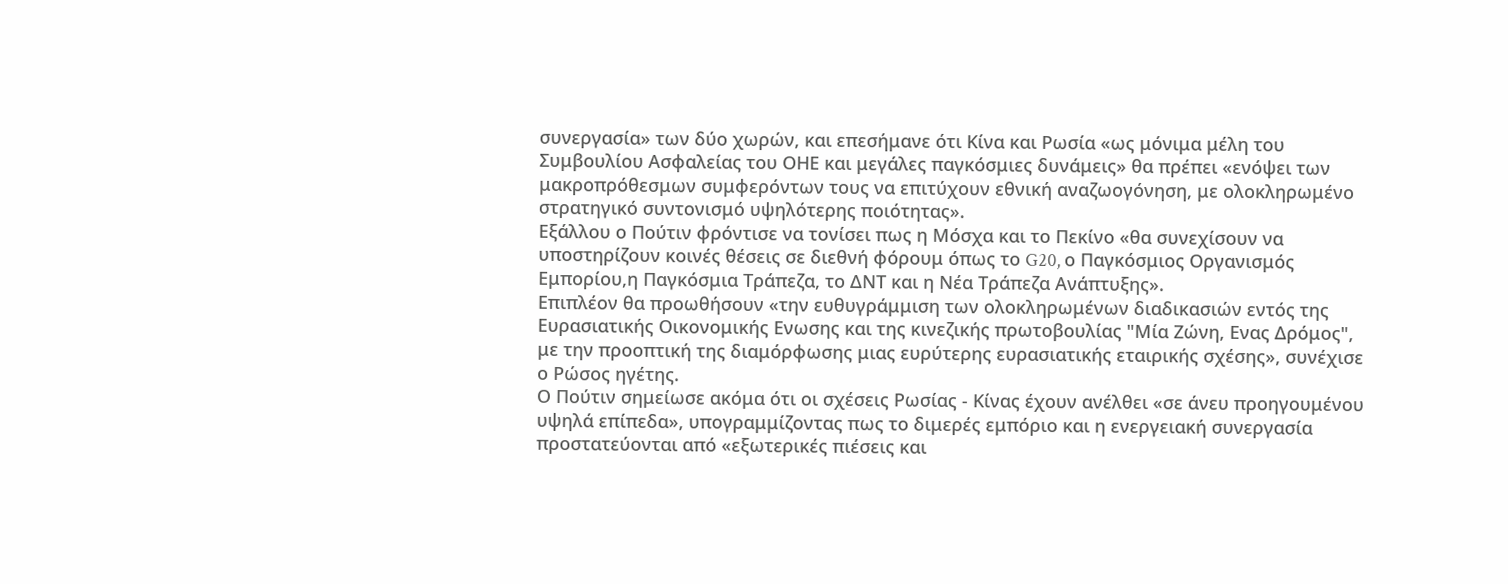συνεργασία» των δύο χωρών, και επεσήμανε ότι Κίνα και Ρωσία «ως μόνιμα μέλη του Συμβουλίου Ασφαλείας του ΟΗΕ και μεγάλες παγκόσμιες δυνάμεις» θα πρέπει «ενόψει των μακροπρόθεσμων συμφερόντων τους να επιτύχουν εθνική αναζωογόνηση, με ολοκληρωμένο στρατηγικό συντονισμό υψηλότερης ποιότητας».
Εξάλλου ο Πούτιν φρόντισε να τονίσει πως η Μόσχα και το Πεκίνο «θα συνεχίσουν να υποστηρίζουν κοινές θέσεις σε διεθνή φόρουμ όπως το G20, ο Παγκόσμιος Οργανισμός Εμπορίου,η Παγκόσμια Τράπεζα, το ΔΝΤ και η Νέα Τράπεζα Ανάπτυξης».
Επιπλέον θα προωθήσουν «την ευθυγράμμιση των ολοκληρωμένων διαδικασιών εντός της Ευρασιατικής Οικονομικής Ενωσης και της κινεζικής πρωτοβουλίας "Μία Ζώνη, Ενας Δρόμος", με την προοπτική της διαμόρφωσης μιας ευρύτερης ευρασιατικής εταιρικής σχέσης», συνέχισε ο Ρώσος ηγέτης.
Ο Πούτιν σημείωσε ακόμα ότι οι σχέσεις Ρωσίας - Κίνας έχουν ανέλθει «σε άνευ προηγουμένου υψηλά επίπεδα», υπογραμμίζοντας πως το διμερές εμπόριο και η ενεργειακή συνεργασία προστατεύονται από «εξωτερικές πιέσεις και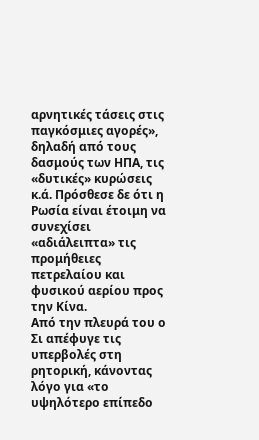αρνητικές τάσεις στις παγκόσμιες αγορές», δηλαδή από τους δασμούς των ΗΠΑ, τις «δυτικές» κυρώσεις κ.ά. Πρόσθεσε δε ότι η Ρωσία είναι έτοιμη να συνεχίσει «αδιάλειπτα» τις προμήθειες πετρελαίου και φυσικού αερίου προς την Κίνα.
Από την πλευρά του ο Σι απέφυγε τις υπερβολές στη ρητορική, κάνοντας λόγο για «το υψηλότερο επίπεδο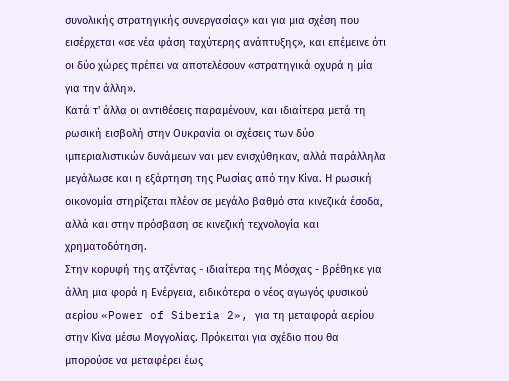συνολικής στρατηγικής συνεργασίας» και για μια σχέση που εισέρχεται «σε νέα φάση ταχύτερης ανάπτυξης», και επέμεινε ότι οι δύο χώρες πρέπει να αποτελέσουν «στρατηγικά οχυρά η μία για την άλλη».
Κατά τ' άλλα οι αντιθέσεις παραμένουν, και ιδιαίτερα μετά τη ρωσική εισβολή στην Ουκρανία οι σχέσεις των δύο ιμπεριαλιστικών δυνάμεων ναι μεν ενισχύθηκαν, αλλά παράλληλα μεγάλωσε και η εξάρτηση της Ρωσίας από την Κίνα. Η ρωσική οικονομία στηρίζεται πλέον σε μεγάλο βαθμό στα κινεζικά έσοδα, αλλά και στην πρόσβαση σε κινεζική τεχνολογία και χρηματοδότηση.
Στην κορυφή της ατζέντας - ιδιαίτερα της Μόσχας - βρέθηκε για άλλη μια φορά η Ενέργεια, ειδικότερα ο νέος αγωγός φυσικού αερίου «Power of Siberia 2», για τη μεταφορά αερίου στην Κίνα μέσω Μογγολίας. Πρόκειται για σχέδιο που θα μπορούσε να μεταφέρει έως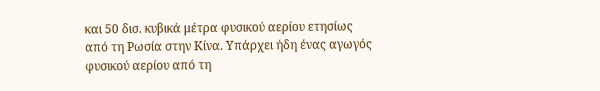και 50 δισ. κυβικά μέτρα φυσικού αερίου ετησίως από τη Ρωσία στην Κίνα. Υπάρχει ήδη ένας αγωγός φυσικού αερίου από τη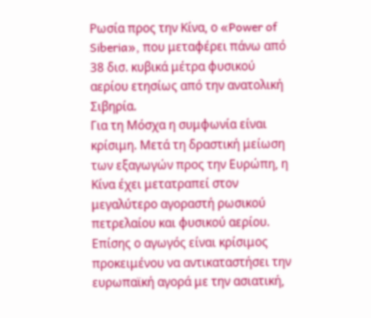Ρωσία προς την Κίνα, ο «Power of Siberia», που μεταφέρει πάνω από 38 δισ. κυβικά μέτρα φυσικού αερίου ετησίως από την ανατολική Σιβηρία.
Για τη Μόσχα η συμφωνία είναι κρίσιμη. Μετά τη δραστική μείωση των εξαγωγών προς την Ευρώπη, η Κίνα έχει μετατραπεί στον μεγαλύτερο αγοραστή ρωσικού πετρελαίου και φυσικού αερίου. Επίσης ο αγωγός είναι κρίσιμος προκειμένου να αντικαταστήσει την ευρωπαϊκή αγορά με την ασιατική,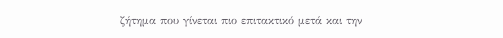ζήτημα που γίνεται πιο επιτακτικό μετά και την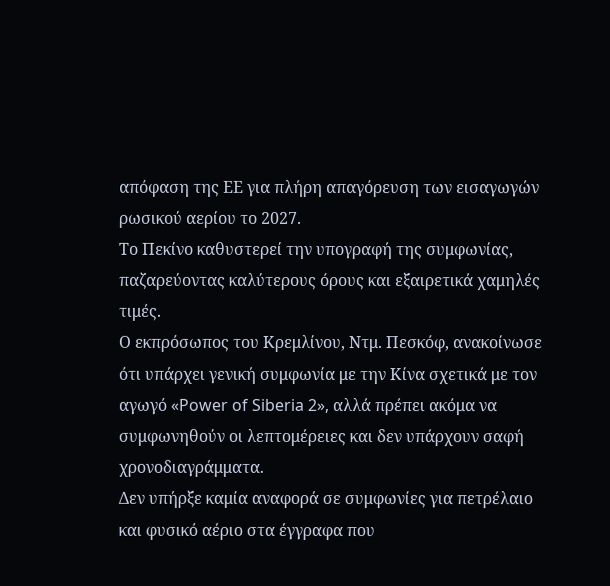απόφαση της ΕΕ για πλήρη απαγόρευση των εισαγωγών ρωσικού αερίου το 2027.
Το Πεκίνο καθυστερεί την υπογραφή της συμφωνίας, παζαρεύοντας καλύτερους όρους και εξαιρετικά χαμηλές τιμές.
Ο εκπρόσωπος του Κρεμλίνου, Ντμ. Πεσκόφ, ανακοίνωσε ότι υπάρχει γενική συμφωνία με την Κίνα σχετικά με τον αγωγό «Power of Siberia 2», αλλά πρέπει ακόμα να συμφωνηθούν οι λεπτομέρειες και δεν υπάρχουν σαφή χρονοδιαγράμματα.
Δεν υπήρξε καμία αναφορά σε συμφωνίες για πετρέλαιο και φυσικό αέριο στα έγγραφα που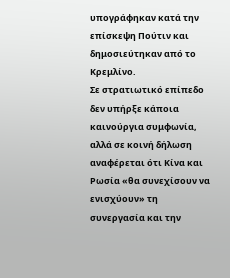υπογράφηκαν κατά την επίσκεψη Πούτιν και δημοσιεύτηκαν από το Κρεμλίνο.
Σε στρατιωτικό επίπεδο δεν υπήρξε κάποια καινούργια συμφωνία, αλλά σε κοινή δήλωση αναφέρεται ότι Κίνα και Ρωσία «θα συνεχίσουν να ενισχύουν» τη συνεργασία και την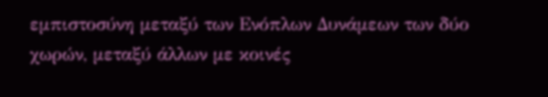εμπιστοσύνη μεταξύ των Ενόπλων Δυνάμεων των δύο χωρών, μεταξύ άλλων με κοινές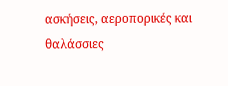ασκήσεις, αεροπορικές και θαλάσσιες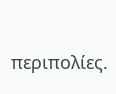περιπολίες.